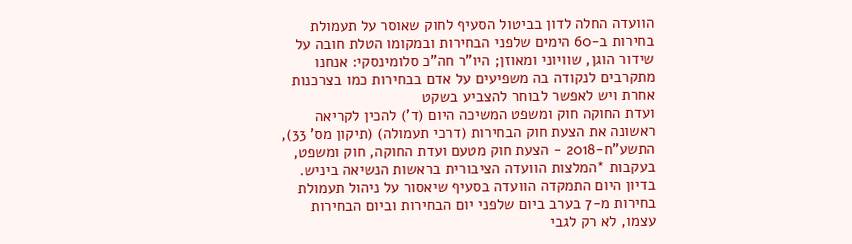הוועדה החלה לדון בביטול הסעיף לחוק שאוסר על תעמולת בחירות ב-60 הימים שלפני הבחירות ובמקומו הטלת חובה על שידור הוגן, שוויוני ומאוזן; היו"ר חה"כ סלומינסקי: אנחנו מתקרבים לנקודה בה משפיעים על אדם בבחירות כמו בצרכנות אחרת ויש לאפשר לבוחר להצביע בשקט
ועדת החוקה חוק ומשפט המשיכה היום (ד') להכין לקריאה ראשונה את הצעת חוק הבחירות (דרכי תעמולה) (תיקון מס' 33), התשע"ח-2018 - הצעת חוק מטעם ועדת החוקה, חוק ומשפט, בעקבות *המלצות הוועדה הציבורית בראשות הנשיאה ביניש.
בדיון היום התמקדה הוועדה בסעיף שיאסור על ניהול תעמולת בחירות מ-7 בערב ביום שלפני יום הבחירות וביום הבחירות עצמו, לא רק לגבי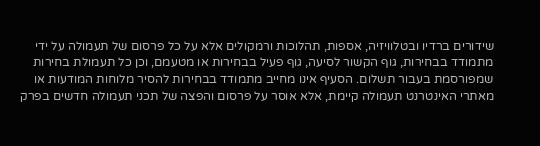שידורים ברדיו ובטלוויזיה, אספות, תהלוכות ורמקולים אלא על כל פרסום של תעמולה על ידי מתמודד בבחירות, גוף הקשור לסיעה, גוף פעיל בבחירות או מטעמם, וכן כל תעמולת בחירות שמפורסמת בעבור תשלום. הסעיף אינו מחייב מתמודד בבחירות להסיר מלוחות המודעות או מאתרי האינטרנט תעמולה קיימת, אלא אוסר על פרסום והפצה של תכני תעמולה חדשים בפרק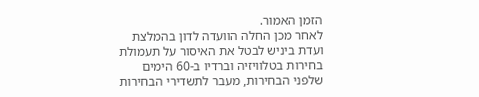הזמן האמור.
לאחר מכן החלה הוועדה לדון בהמלצת ועדת ביניש לבטל את האיסור על תעמולת בחירות בטלוויזיה וברדיו ב-60 הימים שלפני הבחירות, מעבר לתשדירי הבחירות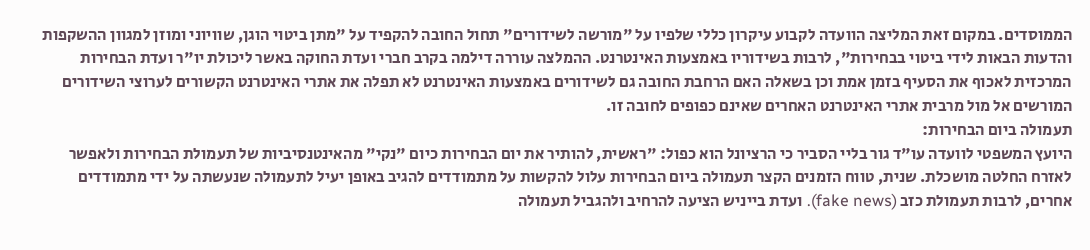הממוסדים. במקום זאת המליצה הוועדה לקבוע עיקרון כללי שלפיו על "מורשה לשידורים" תחול החובה להקפיד על "מתן ביטוי הוגן, שוויוני ומוזן למגוון ההשקפות והדעות הבאות לידי ביטוי בבחירות", לרבות בשידוריו באמצעות האינטרנט. ההמלצה עוררה דילמה בקרב חברי ועדת החוקה באשר ליכולת יו"ר ועדת הבחירות המרכזית לאכוף את הסעיף בזמן אמת וכן בשאלה האם הרחבת החובה גם לשידורים באמצעות האינטרנט לא תפלה את אתרי האינטרנט הקשורים לערוצי השידורים המורשים אל מול מרבית אתרי האינטרנט האחרים שאינם כפופים לחובה זו.
תעמולה ביום הבחירות:
היועץ המשפטי לוועדה עו"ד גור בליי הסביר כי הרציונל הוא כפול: "ראשית, להותיר את יום הבחירות כיום "נקי" מהאינטנסיביות של תעמולת הבחירות ולאפשר לאזרח החלטה מושכלת. שנית, טווח הזמנים הקצר תעמולה ביום הבחירות עלול להקשות על מתמודדים להגיב באופן יעיל לתעמולה שנעשתה על ידי מתמודדים אחרים, לרבות תעמולת כזב (fake news). ועדת בייניש הציעה להרחיב ולהגביל תעמולה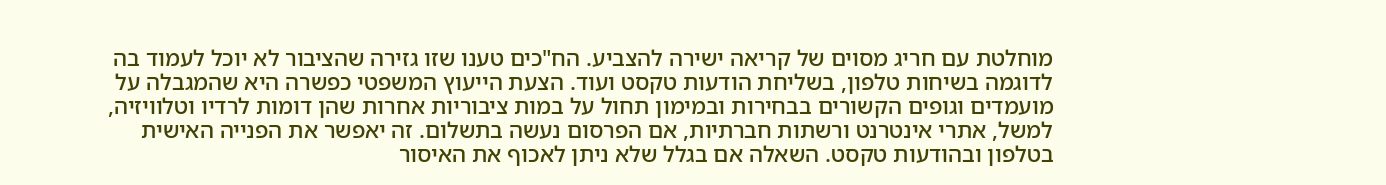מוחלטת עם חריג מסוים של קריאה ישירה להצביע. הח"כים טענו שזו גזירה שהציבור לא יוכל לעמוד בה לדוגמה בשיחות טלפון, בשליחת הודעות טקסט ועוד. הצעת הייעוץ המשפטי כפשרה היא שהמגבלה על מועמדים וגופים הקשורים בבחירות ובמימון תחול על במות ציבוריות אחרות שהן דומות לרדיו וטלוויזיה, למשל, אתרי אינטרנט ורשתות חברתיות, אם הפרסום נעשה בתשלום. זה יאפשר את הפנייה האישית בטלפון ובהודעות טקסט. השאלה אם בגלל שלא ניתן לאכוף את האיסור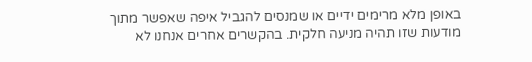באופן מלא מרימים ידיים או שמנסים להגביל איפה שאפשר מתוך מודעות שזו תהיה מניעה חלקית. בהקשרים אחרים אנחנו לא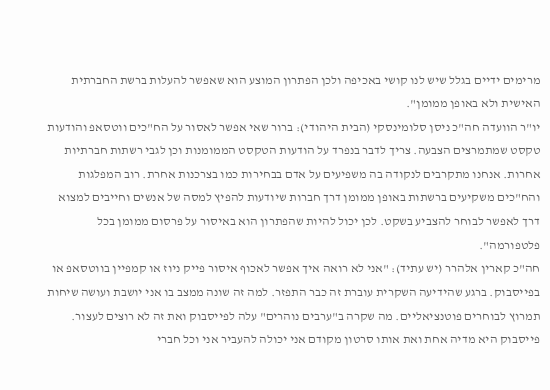מרימים ידיים בגלל שיש לנו קושי באכיפה ולכן הפתרון המוצע הוא שאפשר להעלות ברשת החברתית האישית ולא באופן ממומן".
יו"ר הוועדה חה"כ ניסן סלומינסקי (הבית היהודי): ברור שאי אפשר לאסור על הח"כים ווטסאפ והודעות טקסט שמתמרצים הצבעה. צריך לדבר בנפרד על הודעות הטקסט הממומנות וכן לגבי רשתות חברתיות אחרות. אנחנו מתקרבים לנקודה בה משפיעים על אדם בבחירות כמו בצרכנות אחרת. רוב המפלגות והח"כים משקיעים ברשתות באופן ממומן דרך חברות שיודעות להפיץ למסה של אנשים וחייבים למצוא דרך לאפשר לבוחר להצביע בשקט. לכן יכול להיות שהפתרון הוא באיסור על פרסום ממומן בכל פלטפורמה".
חה"כ קארין אלהרר (יש עתיד): "אני לא רואה איך אפשר לאכוף איסור פייק ניוז או קמפיין בווטסאפ או בפייסבוק. ברגע שהידיעה השקרית עוברת זה כבר התפזר. למה זה שונה ממצב בו אני יושבת ועושה שיחות תמרוץ לבוחרים פוטנציאליים. מה שקרה ב"ערבים נוהרים" עלה לפייסבוק ואת זה לא רוצים לעצור. פייסבוק היא מדיה אחת ואת אותו סרטון מקודם אני יכולה להעביר אני וכל חברי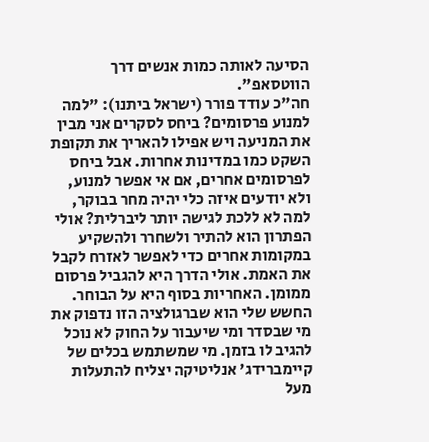הסיעה לאותה כמות אנשים דרך הווטסאפ".
חה"כ עודד פורר (ישראל ביתנו): "למה למנוע פרסומים? ביחס לסקרים אני מבין את המניעה ויש אפילו להאריך את תקופת השקט כמו במדינות אחרות. אבל ביחס לפרסומים אחרים, אם אי אפשר למנוע, ולא יודעים איזה כלי יהיה מחר בבוקר, למה לא ללכת לגישה יותר ליברלית? אולי הפתרון הוא להתיר ולשחרר ולהשקיע במקומות אחרים כדי לאפשר לאזרח לקבל את האמת. אולי הדרך היא להגביל פרסום ממומן. האחריות בסוף היא על הבוחר. החשש שלי הוא שברגולציה הזו נדפוק את מי שבסדר ומי שיעבור על החוק לא נוכל להגיב לו בזמן. מי שמשתמש בכלים של קיימברידג' אנליטיקה יצליח להתעלות מעל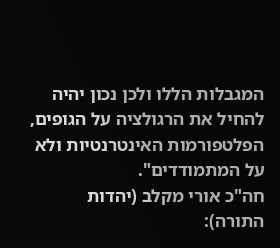המגבלות הללו ולכן נכון יהיה להחיל את הרגולציה על הגופים, הפלטפורמות האינטרנטיות ולא על המתמודדים".
חה"כ אורי מקלב (יהדות התורה):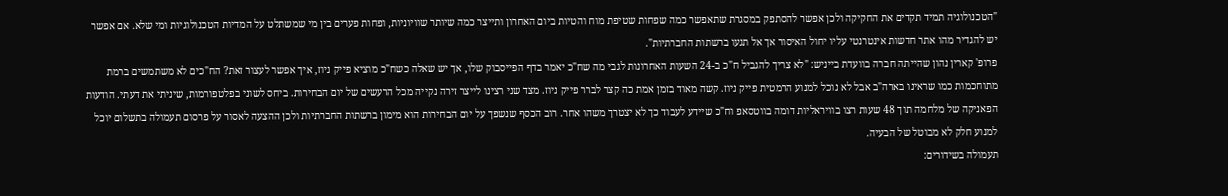"הטכנולוגיה תמיד תקדים את החקיקה ולכן אפשר להסתפק במסגרת שתאפשר כמה שפחות שטיפת מוח והטיות ביום האחרון ותייצר כמה שיותר שוויוניות, ופחות פערים בין מי שמשתלט על המדיות הטכנולוגיות ומי שלא. אם אפשר יש להגדיר מהו אתר חדשות אינטרנטי עליו יחול האיסור אך אל תגעו ברשתות החברתיות".
פרופ' קארין נהון שהייתה חברה בוועדת בייניש: "לא צריך להגביל ח"כ ב-24 השעות האחרונות לגבי מה שח"כ יאמר בדף הפייסבוק שלו, אך יש שאלה כשח"כ מוציא פייק ניוז, איך אפשר לעצור זאת? הח"כים לא משתמשים ברמת מתוחכמות כמו שראינו בארה"ב אבל לא נוכל למנוע הרמטית פייק ניוז. קשה מאוד בזמן אמת כה קצר לברר פייק ניוז. מצד שני רצינו לייצר זירה נקייה מכל הרעשים של יום הבחירות. ביחס לשוני בפלטפורמות, שיניתי את דעתי. הודעות הפאניקה של מלחמה תוך 48 שעות רצו בוויראליות דומה בווטסאפ וח"כ שיידע לעבוד כך לא יצטרך משהו אחר. רוב הכסף שנשפך על יום הבחירות הוא מימון ברשתות החברתיות ולכן ההצעה לאסור על פרסום תעמולה בתשלום יוכל למנוע חלק לא מבוטל של הבעיה.
תעמולה בשידורים: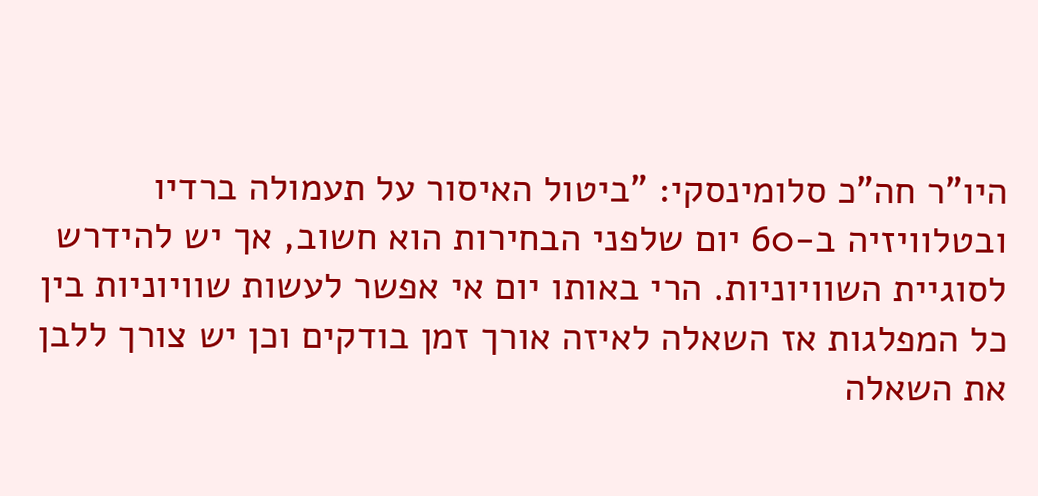היו"ר חה"כ סלומינסקי: "ביטול האיסור על תעמולה ברדיו ובטלוויזיה ב-60 יום שלפני הבחירות הוא חשוב, אך יש להידרש לסוגיית השוויוניות. הרי באותו יום אי אפשר לעשות שוויוניות בין כל המפלגות אז השאלה לאיזה אורך זמן בודקים וכן יש צורך ללבן את השאלה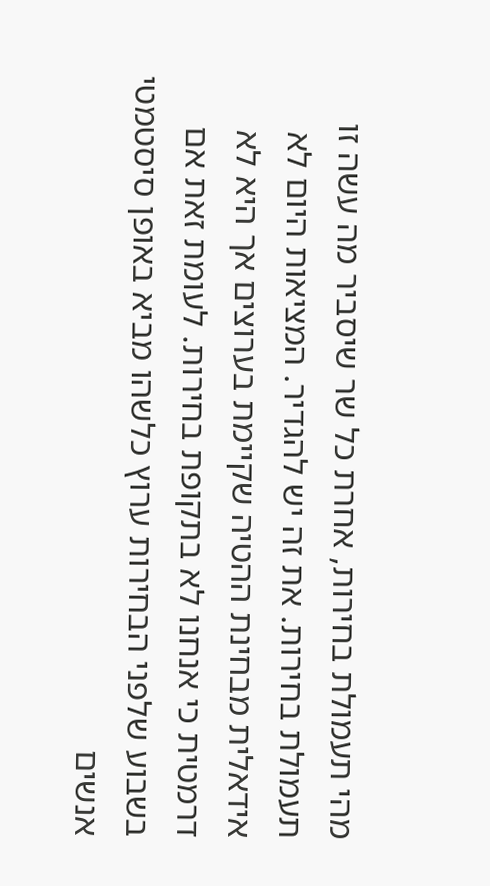מהי תעמולת בחירות, אחרת כל שר שיסביר מה עשה זו תעמולת בחירות. את זה יש להגדיר. המציאות היום לא אידאלית מבחינת ההטיה שקיימת בערוצים אך היא לא דרמטית כי אנחנו לא בתקופת בחירות. לעומת זאת אם בשבוע שלפני הבחירות ערוץ כלשהו מביא באופן סיסטמטי אנשים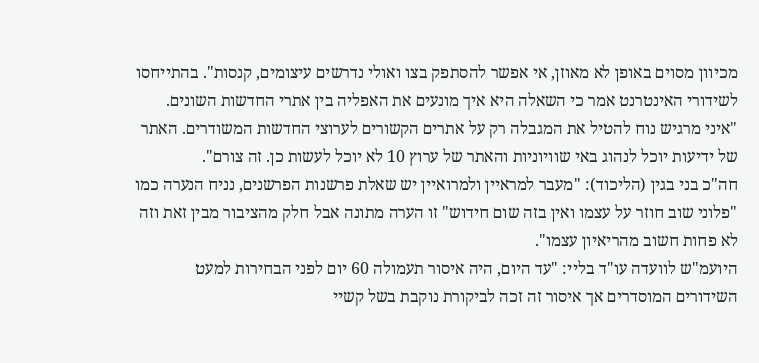מכיוון מסוים באופן לא מאוזן, אי אפשר להסתפק בצו ואולי נדרשים עיצומים, קנסות". בהתייחסו לשידורי האינטרנט אמר כי השאלה היא איך מונעים את האפליה בין אתרי החדשות השונים. "איני מרגיש נוח להטיל את המגבלה רק על אתרים הקשורים לערוצי החדשות המשודרים. האתר של ידיעות יוכל לנהוג באי שוויוניות והאתר של ערוץ 10 לא יוכל לעשות כן. זה צורם".
חה"כ בני בגין (הליכוד): "מעבר למראיין ולמרואיין יש שאלת פרשנות הפרשנים, נניח הנערה כמו "פלוני שוב חוזר על עצמו ואין בזה שום חידוש" זו הערה מתונה אבל חלק מהציבור מבין זאת וזה לא פחות חשוב מהריאיון עצמו".
היועמ"ש לוועדה עו"ד בליי: "עד היום, היה איסור תעמולה 60 יום לפני הבחירות למעט השידורים המוסדרים אך איסור זה זכה לביקורת נוקבת בשל קשיי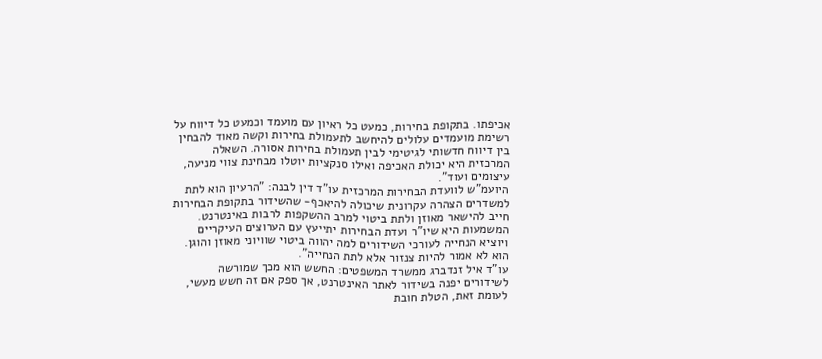אכיפתו. בתקופת בחירות, כמעט כל ראיון עם מועמד וכמעט כל דיווח על רשימת מועמדים עלולים להיחשב לתעמולת בחירות וקשה מאוד להבחין בין דיווח חדשותי לגיטימי לבין תעמולת בחירות אסורה. השאלה המרכזית היא יכולת האכיפה ואילו סנקציות יוטלו מבחינת צווי מניעה, עיצומים ועוד".
היועמ"ש לוועדת הבחירות המרכזית עו"ד דין לבנה: "הרעיון הוא לתת למשדרים הצהרה עקרונית שיכולה להיאכף- שהשידור בתקופת הבחירות חייב להישאר מאוזן ולתת ביטוי למרב ההשקפות לרבות באינטרנט. המשמעות היא שיו"ר ועדת הבחירות יתייעץ עם הערוצים העיקריים ויוציא הנחייה לעורכי השידורים למה יהווה ביטוי שוויוני מאוזן והוגן. הוא לא אמור להיות צנזור אלא לתת הנחייה".
עו"ד איל זנדברג ממשרד המשפטים: החשש הוא מכך שמורשה לשידורים יפנה בשידור לאתר האינטרנט, אך ספק אם זה חשש מעשי, לעומת זאת, הטלת חובת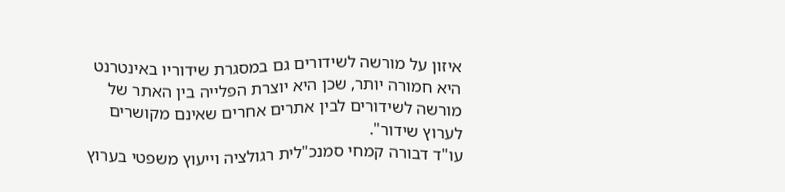איזון על מורשה לשידורים גם במסגרת שידוריו באינטרנט היא חמורה יותר, שכן היא יוצרת הפלייה בין האתר של מורשה לשידורים לבין אתרים אחרים שאינם מקושרים לערוץ שידור".
עו"ד דבורה קמחי סמנכ"לית רגולציה וייעוץ משפטי בערוץ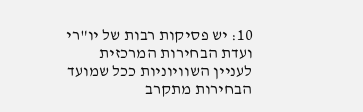10: יש פסיקות רבות של יו"רי ועדת הבחירות המרכזית לעניין השוויוניות ככל שמועד הבחירות מתקרב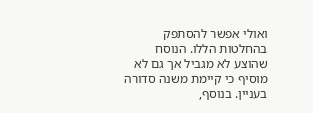ואולי אפשר להסתפק בהחלטות הללו. הנוסח שהוצע לא מגביל אך גם לא מוסיף כי קיימת משנה סדורה בעניין. בנוסף,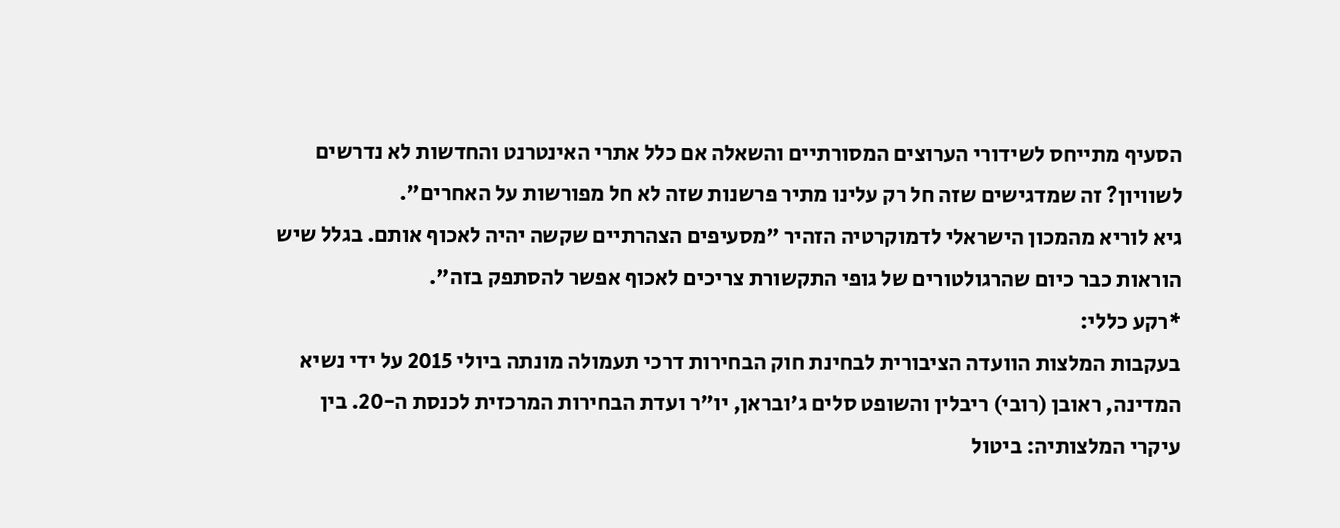הסעיף מתייחס לשידורי הערוצים המסורתיים והשאלה אם כלל אתרי האינטרנט והחדשות לא נדרשים לשוויון? זה שמדגישים שזה חל רק עלינו מתיר פרשנות שזה לא חל מפורשות על האחרים".
גיא לוריא מהמכון הישראלי לדמוקרטיה הזהיר "מסעיפים הצהרתיים שקשה יהיה לאכוף אותם. בגלל שיש הוראות כבר כיום שהרגולטורים של גופי התקשורת צריכים לאכוף אפשר להסתפק בזה".
*רקע כללי:
בעקבות המלצות הוועדה הציבורית לבחינת חוק הבחירות דרכי תעמולה מונתה ביולי 2015 על ידי נשיא המדינה, ראובן (רובי) ריבלין והשופט סלים ג'ובראן, יו"ר ועדת הבחירות המרכזית לכנסת ה-20. בין עיקרי המלצותיה: ביטול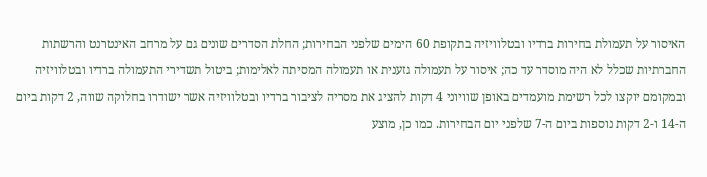האיסור על תעמולת בחירות ברדיו ובטלוויזיה בתקופת 60 הימים שלפני הבחירות; החלת הסדרים שונים גם על מרחב האינטרנט והרשתות החברתיות שכלל לא היה מוסדר עד כה; איסור על תעמולה גזענית או תעמולה המסיתה לאלימות; ביטול תשדירי התעמולה ברדיו ובטלוויזיה ובמקומם יוקצו לכל רשימת מועמדים באופן שוויוני 4 דקות להציג את מסריה לציבור ברדיו ובטלוויזיה אשר ישודרו בחלוקה שווה, 2 דקות ביום ה-14 ו-2 דקות נוספות ביום ה-7 שלפני יום הבחירות. כמו כן, מוצע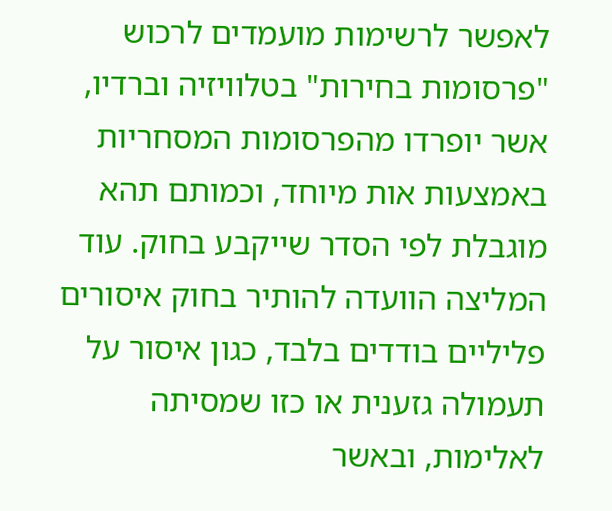לאפשר לרשימות מועמדים לרכוש "פרסומות בחירות" בטלוויזיה וברדיו, אשר יופרדו מהפרסומות המסחריות באמצעות אות מיוחד, וכמותם תהא מוגבלת לפי הסדר שייקבע בחוק. עוד המליצה הוועדה להותיר בחוק איסורים פליליים בודדים בלבד, כגון איסור על תעמולה גזענית או כזו שמסיתה לאלימות, ובאשר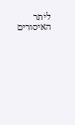ליתר האיסורים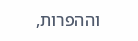וההפרות,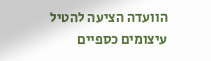הוועדה הציעה להטיל עיצומים כספיים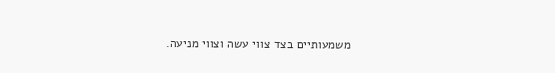משמעותיים בצד צווי עשה וצווי מניעה.